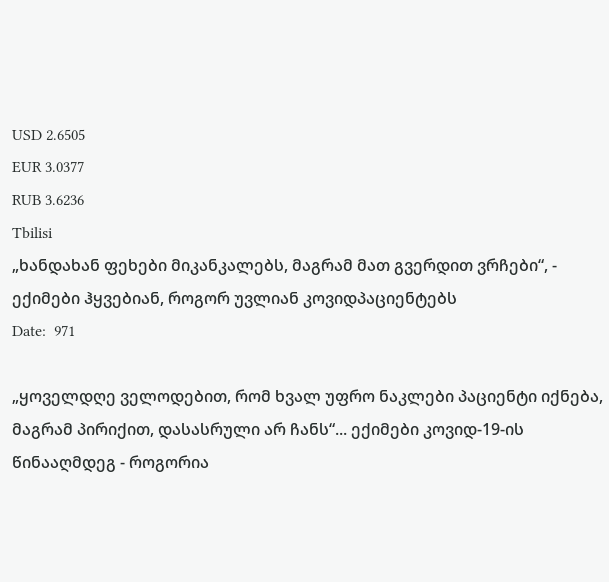USD 2.6505
EUR 3.0377
RUB 3.6236
Tbilisi
„ხანდახან ფეხები მიკანკალებს, მაგრამ მათ გვერდით ვრჩები“, - ექიმები ჰყვებიან, როგორ უვლიან კოვიდპაციენტებს
Date:  971

„ყოველდღე ველოდებით, რომ ხვალ უფრო ნაკლები პაციენტი იქნება, მაგრამ პირიქით, დასასრული არ ჩანს“... ექიმები კოვიდ-19-ის წინააღმდეგ - როგორია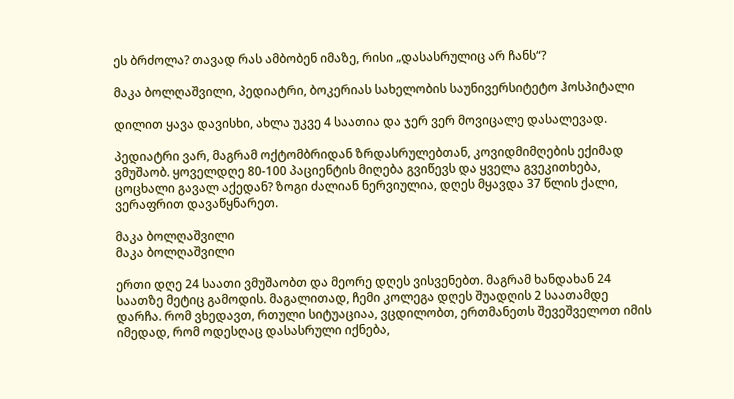ეს ბრძოლა? თავად რას ამბობენ იმაზე, რისი „დასასრულიც არ ჩანს“?

მაკა ბოლღაშვილი, პედიატრი, ბოკერიას სახელობის საუნივერსიტეტო ჰოსპიტალი

დილით ყავა დავისხი, ახლა უკვე 4 საათია და ჯერ ვერ მოვიცალე დასალევად.

პედიატრი ვარ, მაგრამ ოქტომბრიდან ზრდასრულებთან, კოვიდმიმღების ექიმად ვმუშაობ. ყოველდღე 80-100 პაციენტის მიღება გვიწევს და ყველა გვეკითხება, ცოცხალი გავალ აქედან? ზოგი ძალიან ნერვიულია, დღეს მყავდა 37 წლის ქალი, ვერაფრით დავაწყნარეთ.

მაკა ბოლღაშვილი
მაკა ბოლღაშვილი

ერთი დღე 24 საათი ვმუშაობთ და მეორე დღეს ვისვენებთ. მაგრამ ხანდახან 24 საათზე მეტიც გამოდის. მაგალითად, ჩემი კოლეგა დღეს შუადღის 2 საათამდე დარჩა. რომ ვხედავთ, რთული სიტუაციაა, ვცდილობთ, ერთმანეთს შევეშველოთ იმის იმედად, რომ ოდესღაც დასასრული იქნება,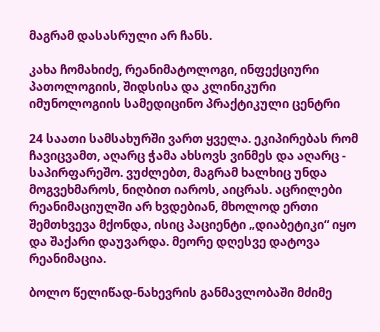მაგრამ დასასრული არ ჩანს.

კახა ჩომახიძე, რეანიმატოლოგი, ინფექციური პათოლოგიის, შიდსისა და კლინიკური იმუნოლოგიის სამედიცინო პრაქტიკული ცენტრი

24 საათი სამსახურში ვართ ყველა. ეკიპირებას რომ ჩავიცვამთ, აღარც ჭამა ახსოვს ვინმეს და აღარც - საპირფარეშო. ვუძლებთ, მაგრამ ხალხიც უნდა მოგვეხმაროს, ნიღბით იაროს, აიცრას. აცრილები რეანიმაციულში არ ხვდებიან, მხოლოდ ერთი შემთხვევა მქონდა, ისიც პაციენტი „დიაბეტიკი“ იყო და შაქარი დაუვარდა. მეორე დღესვე დატოვა რეანიმაცია.

ბოლო წელიწად-ნახევრის განმავლობაში მძიმე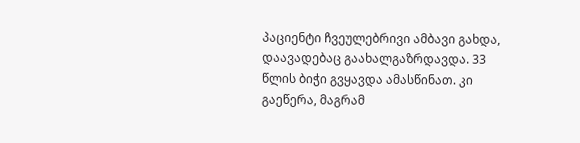პაციენტი ჩვეულებრივი ამბავი გახდა, დაავადებაც გაახალგაზრდავდა. 33 წლის ბიჭი გვყავდა ამასწინათ. კი გაეწერა, მაგრამ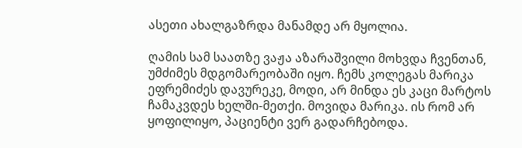ასეთი ახალგაზრდა მანამდე არ მყოლია.

ღამის სამ საათზე ვაჟა აზარაშვილი მოხვდა ჩვენთან, უმძიმეს მდგომარეობაში იყო. ჩემს კოლეგას მარიკა ეფრემიძეს დავურეკე, მოდი, არ მინდა ეს კაცი მარტოს ჩამაკვდეს ხელში-მეთქი. მოვიდა მარიკა. ის რომ არ ყოფილიყო, პაციენტი ვერ გადარჩებოდა.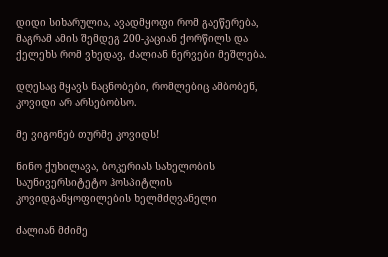დიდი სიხარულია, ავადმყოფი რომ გაეწერება, მაგრამ ამის შემდეგ 200-კაციან ქორწილს და ქელეხს რომ ვხედავ, ძალიან ნერვები მეშლება.

დღესაც მყავს ნაცნობები, რომლებიც ამბობენ, კოვიდი არ არსებობსო.

მე ვიგონებ თურმე კოვიდს!

ნინო ქუხილავა, ბოკერიას სახელობის საუნივერსიტეტო ჰოსპიტლის კოვიდგანყოფილების ხელმძღვანელი

ძალიან მძიმე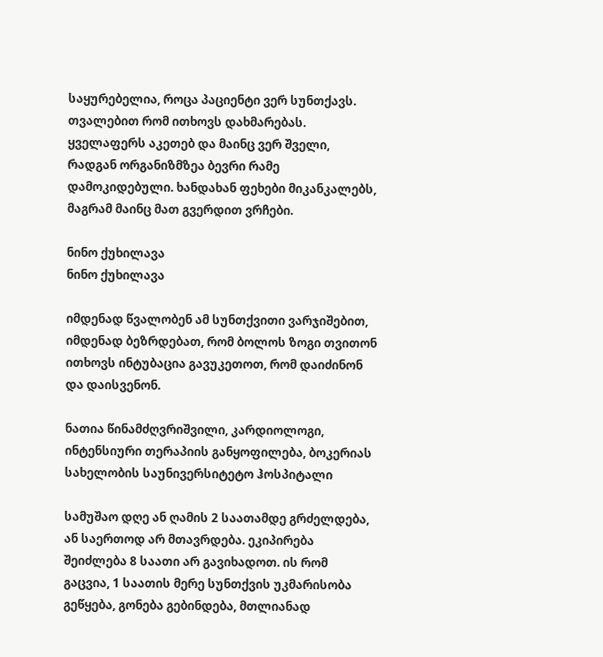საყურებელია, როცა პაციენტი ვერ სუნთქავს. თვალებით რომ ითხოვს დახმარებას. ყველაფერს აკეთებ და მაინც ვერ შველი, რადგან ორგანიზმზეა ბევრი რამე დამოკიდებული. ხანდახან ფეხები მიკანკალებს, მაგრამ მაინც მათ გვერდით ვრჩები.

ნინო ქუხილავა
ნინო ქუხილავა

იმდენად წვალობენ ამ სუნთქვითი ვარჯიშებით, იმდენად ბეზრდებათ, რომ ბოლოს ზოგი თვითონ ითხოვს ინტუბაცია გავუკეთოთ, რომ დაიძინონ და დაისვენონ.

ნათია წინამძღვრიშვილი, კარდიოლოგი, ინტენსიური თერაპიის განყოფილება, ბოკერიას სახელობის საუნივერსიტეტო ჰოსპიტალი

სამუშაო დღე ან ღამის 2 საათამდე გრძელდება, ან საერთოდ არ მთავრდება. ეკიპირება შეიძლება 8 საათი არ გავიხადოთ. ის რომ გაცვია, 1 საათის მერე სუნთქვის უკმარისობა გეწყება, გონება გებინდება, მთლიანად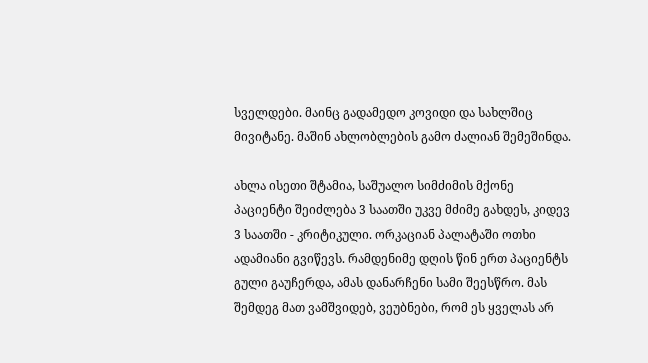სველდები. მაინც გადამედო კოვიდი და სახლშიც მივიტანე. მაშინ ახლობლების გამო ძალიან შემეშინდა.

ახლა ისეთი შტამია, საშუალო სიმძიმის მქონე პაციენტი შეიძლება 3 საათში უკვე მძიმე გახდეს, კიდევ 3 საათში - კრიტიკული. ორკაციან პალატაში ოთხი ადამიანი გვიწევს. რამდენიმე დღის წინ ერთ პაციენტს გული გაუჩერდა, ამას დანარჩენი სამი შეესწრო. მას შემდეგ მათ ვამშვიდებ, ვეუბნები, რომ ეს ყველას არ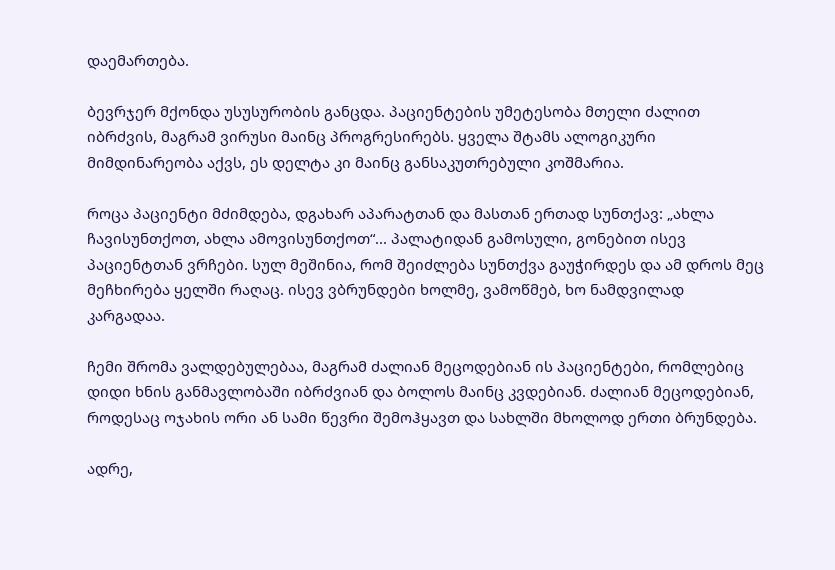დაემართება.

ბევრჯერ მქონდა უსუსურობის განცდა. პაციენტების უმეტესობა მთელი ძალით იბრძვის, მაგრამ ვირუსი მაინც პროგრესირებს. ყველა შტამს ალოგიკური მიმდინარეობა აქვს, ეს დელტა კი მაინც განსაკუთრებული კოშმარია.

როცა პაციენტი მძიმდება, დგახარ აპარატთან და მასთან ერთად სუნთქავ: „ახლა ჩავისუნთქოთ, ახლა ამოვისუნთქოთ“... პალატიდან გამოსული, გონებით ისევ პაციენტთან ვრჩები. სულ მეშინია, რომ შეიძლება სუნთქვა გაუჭირდეს და ამ დროს მეც მეჩხირება ყელში რაღაც. ისევ ვბრუნდები ხოლმე, ვამოწმებ, ხო ნამდვილად კარგადაა.

ჩემი შრომა ვალდებულებაა, მაგრამ ძალიან მეცოდებიან ის პაციენტები, რომლებიც დიდი ხნის განმავლობაში იბრძვიან და ბოლოს მაინც კვდებიან. ძალიან მეცოდებიან, როდესაც ოჯახის ორი ან სამი წევრი შემოჰყავთ და სახლში მხოლოდ ერთი ბრუნდება.

ადრე,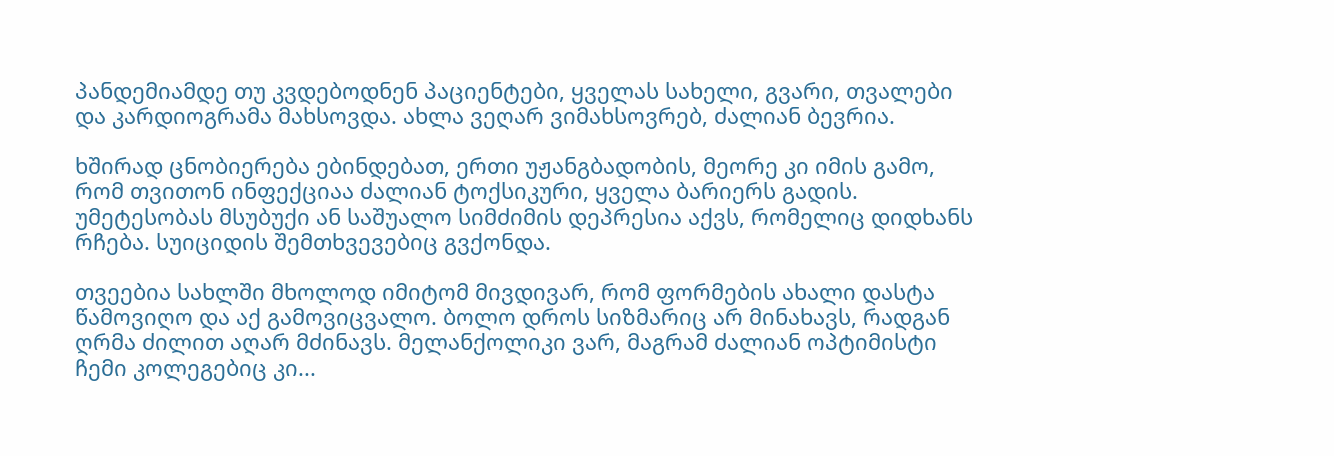პანდემიამდე თუ კვდებოდნენ პაციენტები, ყველას სახელი, გვარი, თვალები და კარდიოგრამა მახსოვდა. ახლა ვეღარ ვიმახსოვრებ, ძალიან ბევრია.

ხშირად ცნობიერება ებინდებათ, ერთი უჟანგბადობის, მეორე კი იმის გამო, რომ თვითონ ინფექციაა ძალიან ტოქსიკური, ყველა ბარიერს გადის. უმეტესობას მსუბუქი ან საშუალო სიმძიმის დეპრესია აქვს, რომელიც დიდხანს რჩება. სუიციდის შემთხვევებიც გვქონდა.

თვეებია სახლში მხოლოდ იმიტომ მივდივარ, რომ ფორმების ახალი დასტა წამოვიღო და აქ გამოვიცვალო. ბოლო დროს სიზმარიც არ მინახავს, რადგან ღრმა ძილით აღარ მძინავს. მელანქოლიკი ვარ, მაგრამ ძალიან ოპტიმისტი ჩემი კოლეგებიც კი...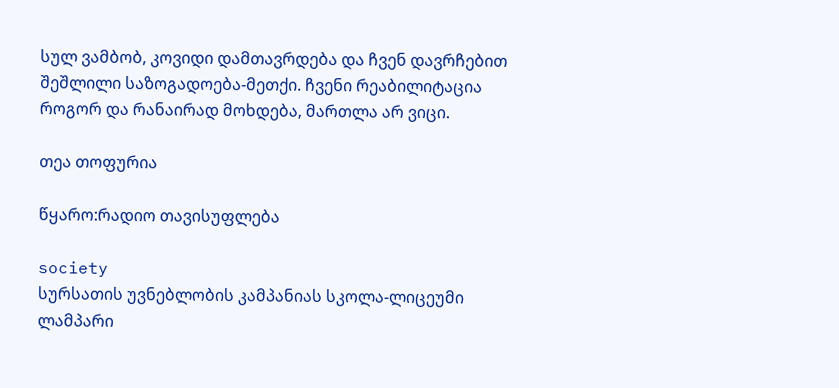სულ ვამბობ, კოვიდი დამთავრდება და ჩვენ დავრჩებით შეშლილი საზოგადოება-მეთქი. ჩვენი რეაბილიტაცია როგორ და რანაირად მოხდება, მართლა არ ვიცი.

თეა თოფურია

წყარო:რადიო თავისუფლება

society
სურსათის უვნებლობის კამპანიას სკოლა-ლიცეუმი ლამპარი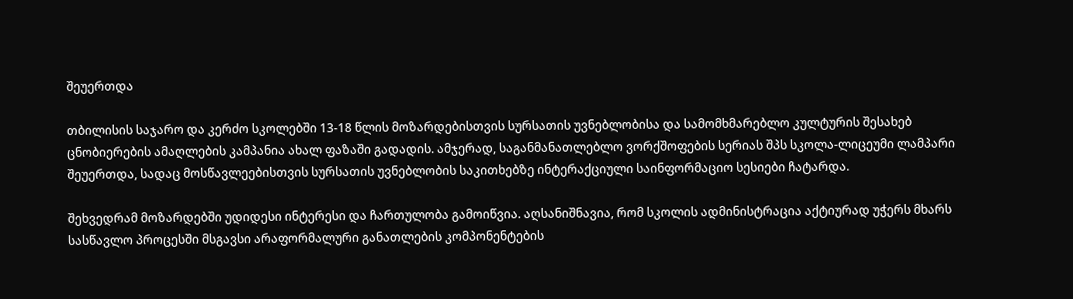შეუერთდა

თბილისის საჯარო და კერძო სკოლებში 13-18 წლის მოზარდებისთვის სურსათის უვნებლობისა და სამომხმარებლო კულტურის შესახებ ცნობიერების ამაღლების კამპანია ახალ ფაზაში გადადის. ამჯერად, საგანმანათლებლო ვორქშოფების სერიას შპს სკოლა-ლიცეუმი ლამპარი შეუერთდა, სადაც მოსწავლეებისთვის სურსათის უვნებლობის საკითხებზე ინტერაქციული საინფორმაციო სესიები ჩატარდა.

შეხვედრამ მოზარდებში უდიდესი ინტერესი და ჩართულობა გამოიწვია. აღსანიშნავია, რომ სკოლის ადმინისტრაცია აქტიურად უჭერს მხარს სასწავლო პროცესში მსგავსი არაფორმალური განათლების კომპონენტების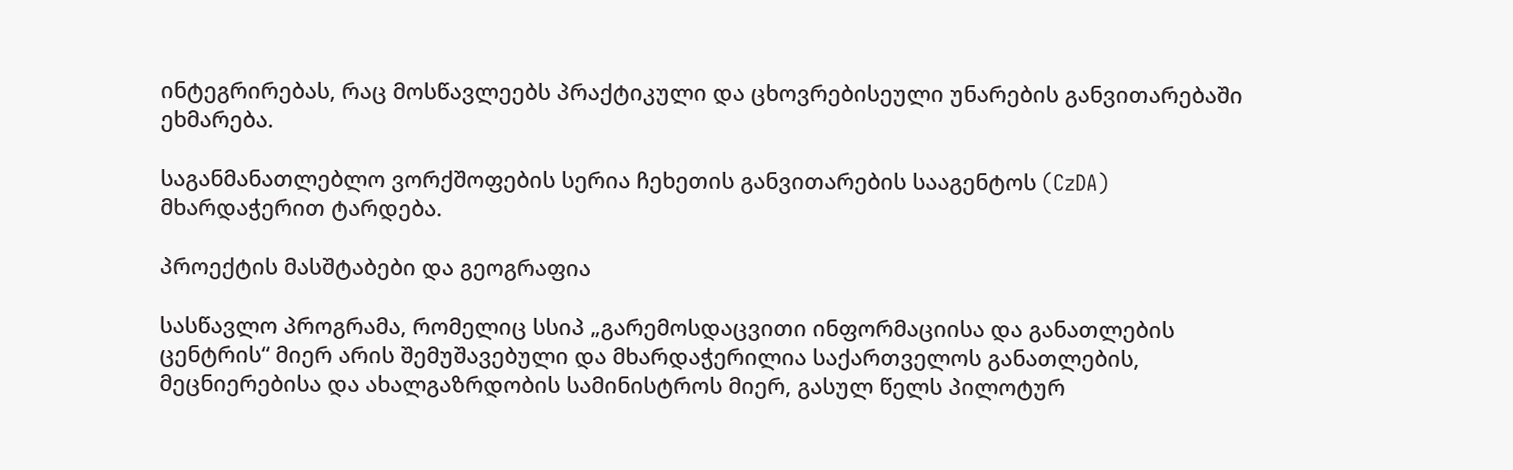ინტეგრირებას, რაც მოსწავლეებს პრაქტიკული და ცხოვრებისეული უნარების განვითარებაში ეხმარება.

საგანმანათლებლო ვორქშოფების სერია ჩეხეთის განვითარების სააგენტოს (CzDA) მხარდაჭერით ტარდება.

პროექტის მასშტაბები და გეოგრაფია

სასწავლო პროგრამა, რომელიც სსიპ „გარემოსდაცვითი ინფორმაციისა და განათლების ცენტრის“ მიერ არის შემუშავებული და მხარდაჭერილია საქართველოს განათლების, მეცნიერებისა და ახალგაზრდობის სამინისტროს მიერ, გასულ წელს პილოტურ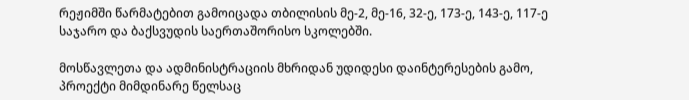რეჟიმში წარმატებით გამოიცადა თბილისის მე-2, მე-16, 32-ე, 173-ე, 143-ე, 117-ე საჯარო და ბაქსვუდის საერთაშორისო სკოლებში.

მოსწავლეთა და ადმინისტრაციის მხრიდან უდიდესი დაინტერესების გამო, პროექტი მიმდინარე წელსაც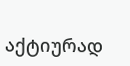აქტიურად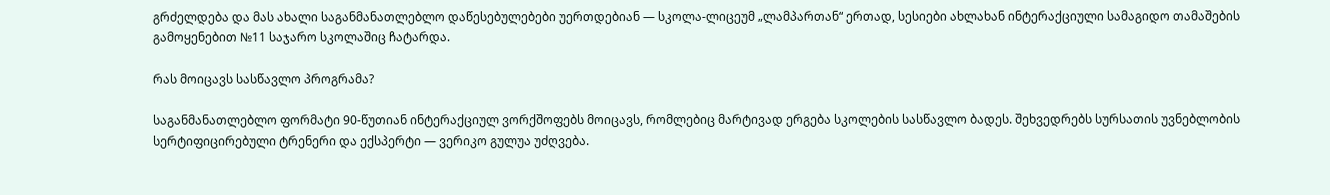გრძელდება და მას ახალი საგანმანათლებლო დაწესებულებები უერთდებიან — სკოლა-ლიცეუმ „ლამპართან“ ერთად, სესიები ახლახან ინტერაქციული სამაგიდო თამაშების გამოყენებით №11 საჯარო სკოლაშიც ჩატარდა.

რას მოიცავს სასწავლო პროგრამა?

საგანმანათლებლო ფორმატი 90-წუთიან ინტერაქციულ ვორქშოფებს მოიცავს, რომლებიც მარტივად ერგება სკოლების სასწავლო ბადეს. შეხვედრებს სურსათის უვნებლობის სერტიფიცირებული ტრენერი და ექსპერტი — ვერიკო გულუა უძღვება.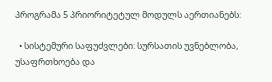პროგრამა 5 პრიორიტეტულ მოდულს აერთიანებს:

  • სისტემური საფუძვლები: სურსათის უვნებლობა, უსაფრთხოება და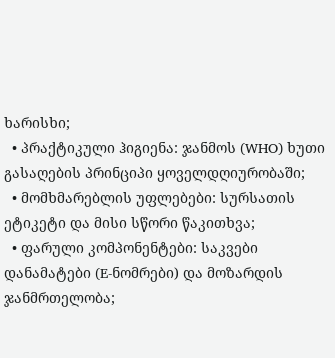ხარისხი;
  • პრაქტიკული ჰიგიენა: ჯანმოს (WHO) ხუთი გასაღების პრინციპი ყოველდღიურობაში;
  • მომხმარებლის უფლებები: სურსათის ეტიკეტი და მისი სწორი წაკითხვა;
  • ფარული კომპონენტები: საკვები დანამატები (E-ნომრები) და მოზარდის ჯანმრთელობა;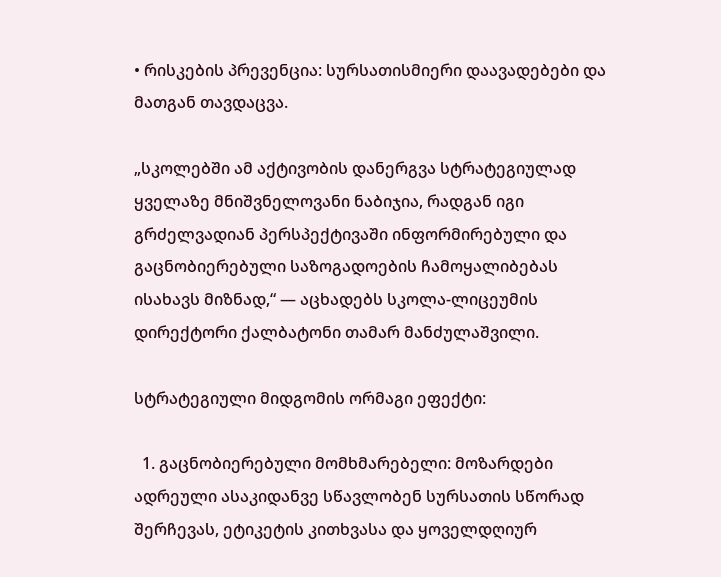• რისკების პრევენცია: სურსათისმიერი დაავადებები და მათგან თავდაცვა.

„სკოლებში ამ აქტივობის დანერგვა სტრატეგიულად ყველაზე მნიშვნელოვანი ნაბიჯია, რადგან იგი გრძელვადიან პერსპექტივაში ინფორმირებული და გაცნობიერებული საზოგადოების ჩამოყალიბებას ისახავს მიზნად,“ — აცხადებს სკოლა-ლიცეუმის დირექტორი ქალბატონი თამარ მანძულაშვილი.

სტრატეგიული მიდგომის ორმაგი ეფექტი:

  1. გაცნობიერებული მომხმარებელი: მოზარდები ადრეული ასაკიდანვე სწავლობენ სურსათის სწორად შერჩევას, ეტიკეტის კითხვასა და ყოველდღიურ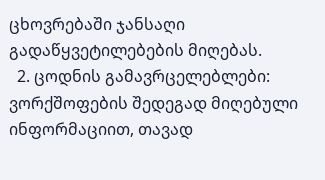ცხოვრებაში ჯანსაღი გადაწყვეტილებების მიღებას.
  2. ცოდნის გამავრცელებლები: ვორქშოფების შედეგად მიღებული ინფორმაციით, თავად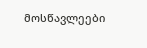მოსწავლეები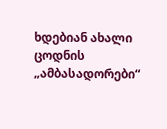ხდებიან ახალი ცოდნის „ამბასადორები“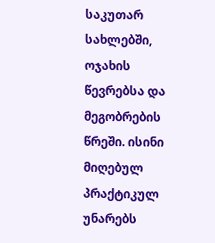საკუთარ სახლებში, ოჯახის წევრებსა და მეგობრების წრეში. ისინი მიღებულ პრაქტიკულ უნარებს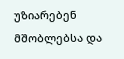უზიარებენ მშობლებსა და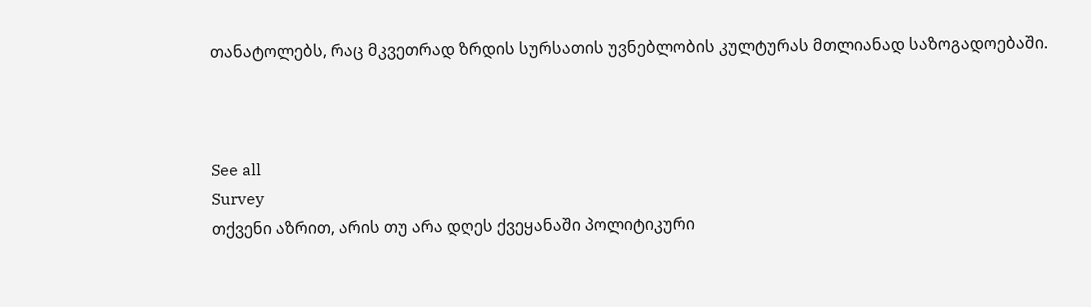თანატოლებს, რაც მკვეთრად ზრდის სურსათის უვნებლობის კულტურას მთლიანად საზოგადოებაში.



See all
Survey
თქვენი აზრით, არის თუ არა დღეს ქვეყანაში პოლიტიკური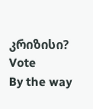კრიზისი?
Vote
By the way